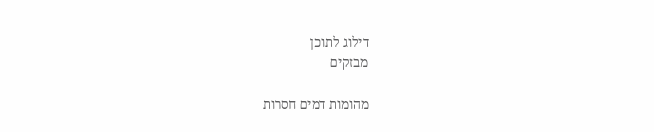דילוג לתוכן
מבזקים

מהומות דמים חסרות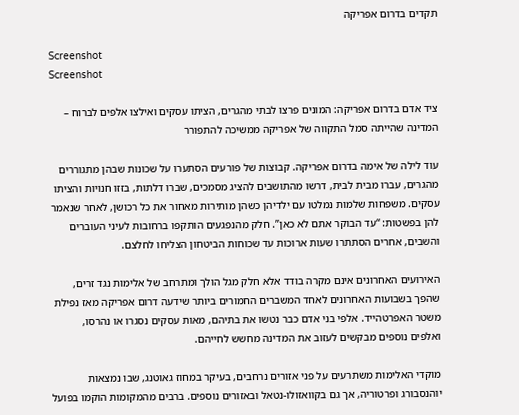תקדים בדרום אפריקה

Screenshot
Screenshot

ציד אדם בדרום אפריקה: המונים פרצו לבתי מהגרים, הציתו עסקים ואילצו אלפים לברוח – המדינה שהייתה סמל התקווה של אפריקה ממשיכה להתפורר

עוד לילה של אימה בדרום אפריקה. קבוצות של פורעים הסתערו על שכונות שבהן מתגוררים מהגרים, עברו מבית לבית, דרשו מהתושבים להציג מסמכים, שברו דלתות, בזזו חנויות והציתו עסקים. משפחות שלמות נמלטו עם ילדיהן כשהן מותירות מאחור את כל רכושן, לאחר שנאמר להן בפשטות: “עד הבוקר אתם לא כאן”. חלק מהנפגעים הותקפו ברחובות לעיני העוברים והשבים, אחרים הסתתרו שעות ארוכות עד שכוחות הביטחון הצליחו לחלצם.

האירועים האחרונים אינם מקרה בודד אלא חלק מגל הולך ומתרחב של אלימות נגד זרים, שהפך בשבועות האחרונים לאחד המשברים החמורים ביותר שידעה דרום אפריקה מאז נפילת משטר האפרטהייד. אלפי בני אדם כבר נטשו את בתיהם, מאות עסקים נסגרו או נהרסו, ואלפים נוספים מבקשים לעזוב את המדינה מחשש לחייהם.

מוקדי האלימות משתרעים על פני אזורים נרחבים, בעיקר במחוז גאוטנג, שבו נמצאות יוהנסבורג ופרטוריה, אך גם בקוואזולו-נטאל ובאזורים נוספים. ברבים מהמקומות הוקמו בפועל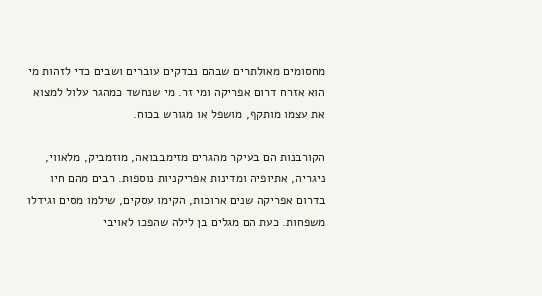מחסומים מאולתרים שבהם נבדקים עוברים ושבים כדי לזהות מי הוא אזרח דרום אפריקה ומי זר. מי שנחשד כמהגר עלול למצוא את עצמו מותקף, מושפל או מגורש בכוח.

הקורבנות הם בעיקר מהגרים מזימבבואה, מוזמביק, מלאווי, ניגריה, אתיופיה ומדינות אפריקניות נוספות. רבים מהם חיו בדרום אפריקה שנים ארוכות, הקימו עסקים, שילמו מסים וגידלו משפחות. כעת הם מגלים בן לילה שהפכו לאויבי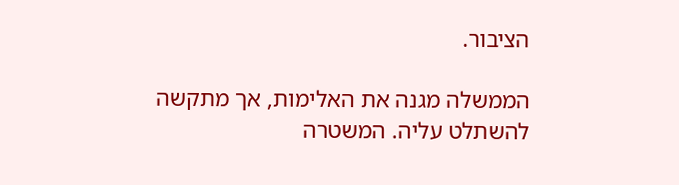הציבור.

הממשלה מגנה את האלימות, אך מתקשה להשתלט עליה. המשטרה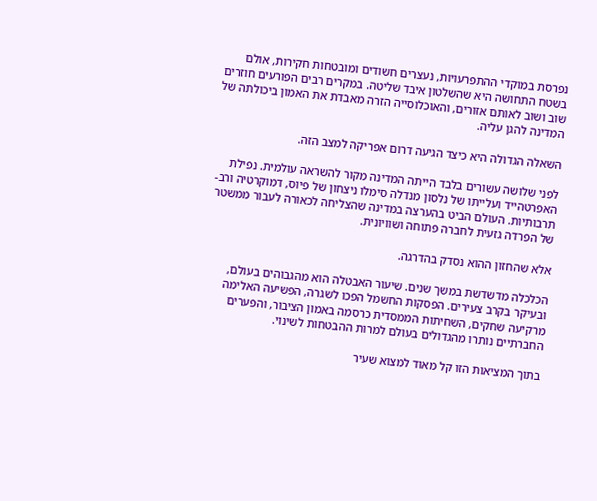נפרסת במוקדי ההתפרעויות, נעצרים חשודים ומובטחות חקירות, אולם בשטח התחושה היא שהשלטון איבד שליטה. במקרים רבים הפורעים חוזרים שוב ושוב לאותם אזורים, והאוכלוסייה הזרה מאבדת את האמון ביכולתה של המדינה להגן עליה.

השאלה הגדולה היא כיצד הגיעה דרום אפריקה למצב הזה.

לפני שלושה עשורים בלבד הייתה המדינה מקור להשראה עולמית. נפילת האפרטהייד ועלייתו של נלסון מנדלה סימלו ניצחון של פיוס, דמוקרטיה ורב-תרבותיות. העולם הביט בהערצה במדינה שהצליחה לכאורה לעבור ממשטר של הפרדה גזעית לחברה פתוחה ושוויונית.

אלא שהחזון ההוא נסדק בהדרגה.

הכלכלה מדשדשת במשך שנים. שיעור האבטלה הוא מהגבוהים בעולם, ובעיקר בקרב צעירים. הפסקות החשמל הפכו לשגרה, הפשיעה האלימה מרקיעה שחקים, השחיתות הממסדית כרסמה באמון הציבור, והפערים החברתיים נותרו מהגדולים בעולם למרות ההבטחות לשינוי.

בתוך המציאות הזו קל מאוד למצוא שעיר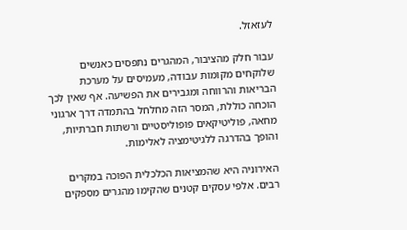לעזאזל.

עבור חלק מהציבור, המהגרים נתפסים כאנשים שלוקחים מקומות עבודה, מעמיסים על מערכת הבריאות והרווחה ומגבירים את הפשיעה. אף שאין לכך הוכחה כוללת, המסר הזה מחלחל בהתמדה דרך ארגוני מחאה, פוליטיקאים פופוליסטיים ורשתות חברתיות, והופך בהדרגה ללגיטימציה לאלימות.

האירוניה היא שהמציאות הכלכלית הפוכה במקרים רבים. אלפי עסקים קטנים שהקימו מהגרים מספקים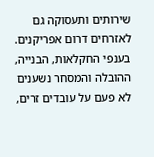שירותים ותעסוקה גם לאזרחים דרום אפריקנים. בענפי החקלאות, הבנייה, ההובלה והמסחר נשענים לא פעם על עובדים זרים,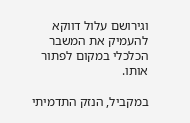וגירושם עלול דווקא להעמיק את המשבר הכלכלי במקום לפתור אותו.

במקביל, הנזק התדמיתי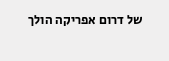של דרום אפריקה הולך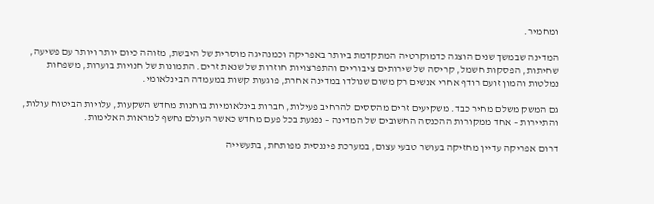ומחמיר.

המדינה שבמשך שנים הוצגה כדמוקרטיה המתקדמת ביותר באפריקה וכמנהיגה מוסרית של היבשת, מזוהה כיום יותר ויותר עם פשיעה, שחיתות, הפסקות חשמל, קריסה של שירותים ציבוריים והתפרצויות חוזרות של שנאת זרים. התמונות של חנויות בוערות, משפחות נמלטות והמון זועם רודף אחרי אנשים רק משום שנולדו במדינה אחרת, פוגעות קשות במעמדה הבינלאומי.

גם המשק משלם מחיר כבד. משקיעים זרים מהססים להרחיב פעילות, חברות בינלאומיות בוחנות מחדש השקעות, עלויות הביטוח עולות, והתיירות – אחד ממקורות ההכנסה החשובים של המדינה – נפגעת בכל פעם מחדש כאשר העולם נחשף למראות האלימות.

דרום אפריקה עדיין מחזיקה בעושר טבעי עצום, במערכת פיננסית מפותחת, בתעשייה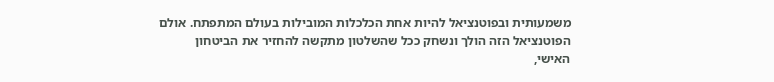משמעותית ובפוטנציאל להיות אחת הכלכלות המובילות בעולם המתפתח. אולם הפוטנציאל הזה הולך ונשחק ככל שהשלטון מתקשה להחזיר את הביטחון האישי,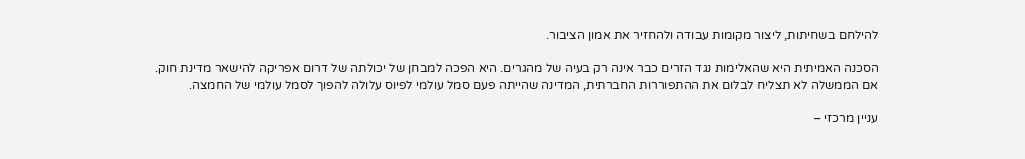להילחם בשחיתות, ליצור מקומות עבודה ולהחזיר את אמון הציבור.

הסכנה האמיתית היא שהאלימות נגד הזרים כבר אינה רק בעיה של מהגרים. היא הפכה למבחן של יכולתה של דרום אפריקה להישאר מדינת חוק. אם הממשלה לא תצליח לבלום את ההתפוררות החברתית, המדינה שהייתה פעם סמל עולמי לפיוס עלולה להפוך לסמל עולמי של החמצה.

עניין מרכזי –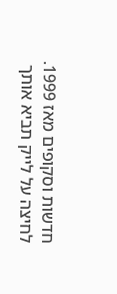חדשות וסקופים מאז 1999. לחיצה על לייק תביא אותך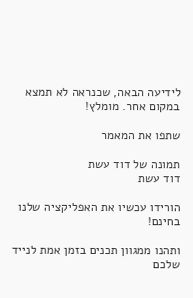לידיעה הבאה, שכנראה לא תמצא במקום אחר. מומלץ!

שתפו את המאמר

תמונה של דוד עשת
דוד עשת

הורידו עכשיו את האפליקציה שלנו בחינם!

ותהנו ממגוון תכנים בזמן אמת לנייד שלכם